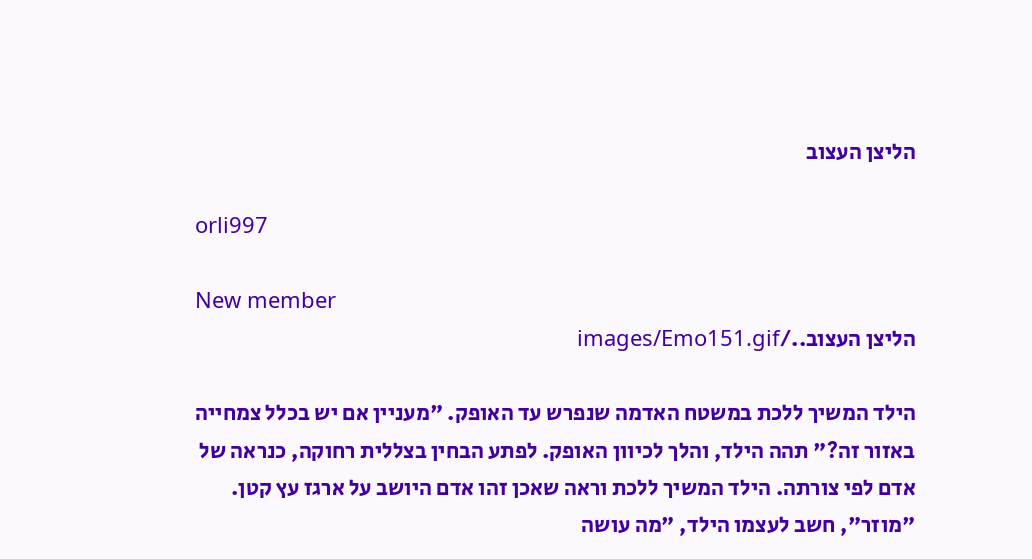הליצן העצוב

orli997

New member
הליצן העצוב../images/Emo151.gif

הילד המשיך ללכת במשטח האדמה שנפרש עד האופק. "מעניין אם יש בכלל צמחייה באזור זה?" תהה הילד, והלך לכיוון האופק. לפתע הבחין בצללית רחוקה, כנראה של אדם לפי צורתה. הילד המשיך ללכת וראה שאכן זהו אדם היושב על ארגז עץ קטן. "מוזר", חשב לעצמו הילד, "מה עושה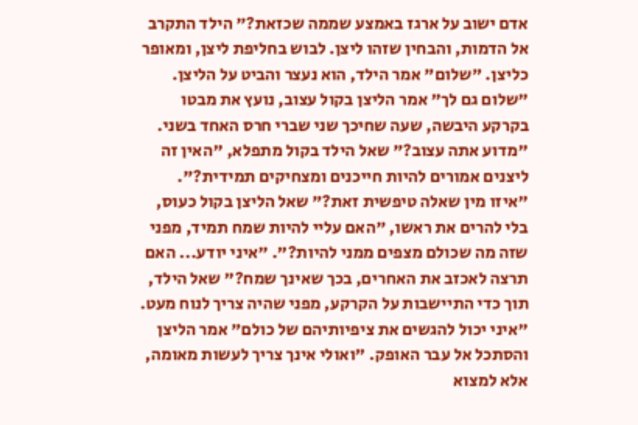אדם ישוב על ארגז באמצע שממה שכזאת?" הילד התקרב אל הדמות, והבחין שזהו ליצן. לבוש בחליפת ליצן, ומאופר כליצן. "שלום" אמר הילד, הוא נעצר והביט על הליצן. "שלום גם לך" אמר הליצן בקול עצוב, נועץ את מבטו בקרקע היבשה, שעה שחיכך שני שברי חרס האחד בשני. "מדוע אתה עצוב?" שאל הילד בקול מתפלא, "האין זה ליצנים אמורים להיות חייכנים ומצחיקים תמידית?". "איזו מין שאלה טיפשית זאת?" שאל הליצן בקול כעוס, בלי להרים את ראשו, "האם עליי להיות שמח תמיד, מפני שזה מה שכולם מצפים ממני להיות?". "איני יודע... האם תרצה לאכזב את האחרים, בכך שאינך שמח?" שאל הילד, תוך כדי התיישבות על הקרקע, מפני שהיה צריך לנוח מעט. "איני יכול להגשים את ציפיותיהם של כולם" אמר הליצן והסתכל אל עבר האופק. "ואולי אינך צריך לעשות מאומה, אלא למצוא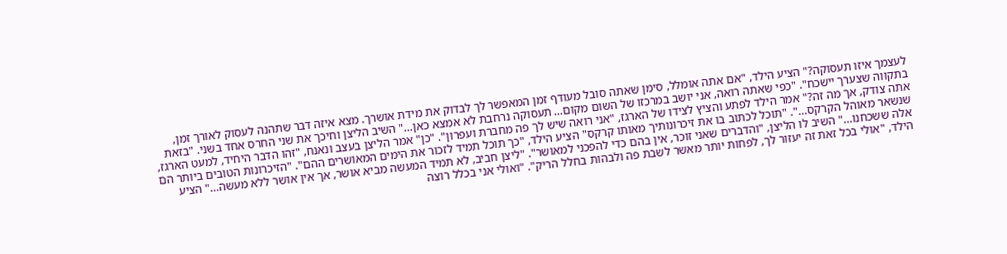לעצמך איזו תעסוקה?" הציע הילד, "אם אתה אומלל, סימן שאתה סובל מעודף זמן המאפשר לך לבדוק את מידת אושרך. מצא איזה דבר שתהנה לעסוק לאורך זמן, בתקווה שצערך יישכח". "כפי שאתה רואה, אני יושב במרכזו של השום מקום... תעסוקה נרחבת לא אמצא כאן..." השיב הליצן וחיכך את שני החרס אחד בשני. "בזאת אתה צודק, אך מה זה?" אמר הילד לפתע והציץ לצידו של הארגז, "אני רואה שיש לך פה מחברת ועפרון". "כן" אמר הליצן בעצב ונאנח, "זהו הדבר היחיד, למעט הארגז, שנשאר מאוהל הקרקס...". "תוכל לכתוב בו את זיכרונותיך מאותו קרקס" הציע הילד, "כך תוכל תמיד לזכור את הימים המאושרים ההם". "הזיכרונות הטובים ביותר הם אלה ששכחנו..." השיב לו הליצן, "והדברים שאני זוכר, אין בהם כדי להפכני למאושר". "ליצן חביב, לא תמיד המעשה מביא אושר, אך אין אושר ללא מעשה..." הציע הילד, "אולי בכל זאת זה יעזור לך, לפחות יותר מאשר לשבת פה ולבהות בחלל הריק". "ואולי אני בכלל רוצה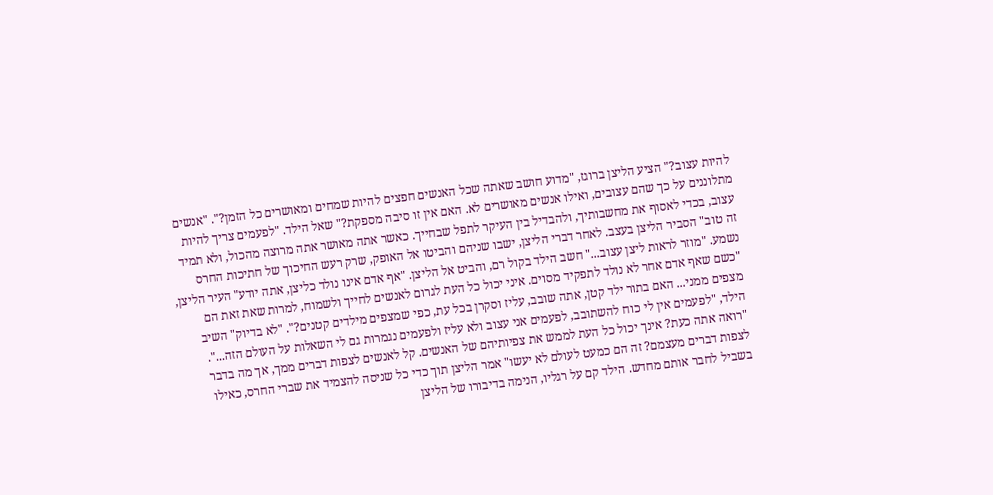להיות עצוב?" הציע הליצן ברוגז, "מדוע חושב שאתה שכל האנשים חפצים להיות שמחים ומאושרים כל הזמן?". "אנשים מתלוננים על כך שהם עצובים, ואילו אנשים מאושרים לא. האם אין זו סיבה מספקת?" שאל הילד. "לפעמים צריך להיות עצוב, בכדי לאסוף את מחשבותיך, ולהבדיל בין העיקר לתפל שבחייך. כאשר אתה מאושר אתה מרוצה מהכול, ולא תמיד זה טוב" הסביר הליצן בעצב. לאחר דברי הליצן, ישבו שניהם והביטו אל האופק, שרק רעש החיכוך של חתיכות החרס נשמע. "מוזר לראות ליצן עצוב..." חשב הילד בקול רם, והביט אל הליצן. "אף אדם אינו נולד כליצן, אתה יודע" העיר הליצן, "כשם שאף אדם אחר לא נולד לתפקיד מסוים. איני יכול כל העת לגרום לאנשים לחייך ולשמוח, למרות שאת זאת הם מצפים ממני... האם בתור ילד קטן, אתה שובב, עליז וסקרן בכל עת, כפי שמצפים מילדים קטנים?". "לא בדיוק" השיב הילד, "לפעמים אין לי כוח להשתובב, לפעמים אני עצוב ולא עליז ולפעמים נגמרות גם לי השאלות על העולם הזה...". "רואה אתה כעת? אינך יכול כל העת לממש את צפיותיהם של האנשים. קל לאנשים לצפות דברים ממך, אך מה בדבר לצפות דברים מעצמם? זה הם כמעט לעולם לא יעשו" אמר הליצן תוך כדי כל שניסה להצמיד את שברי החרס, כאילו בשביל לחבר אותם מחדש. הילד קם על רגליו, הנימה בדיבורו של הליצן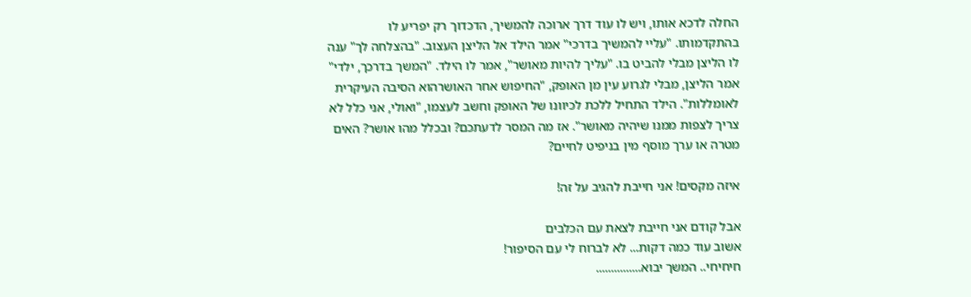החלה לדכא אותו, ויש לו עוד דרך ארוכה להמשיך, הדכדוך רק יפריע לו בהתקדמותו. "עליי להמשיך בדרכי" אמר הילד אל הליצן העצוב. "בהצלחה לך" ענה לו הליצן מבלי להביט בו. "עליך להיות מאושר", אמר לו הילד. "המשך בדרכך, ילדי" אמר הליצן, מבלי לגרוע עין מן האופק, "החיפוש אחר האושרהוא הסיבה העיקרית לאומללות". הילד התחיל ללכת לכיוונו של האופק וחשב לעצמו, "ואולי, אני כלל לא צריך לצפות ממנו שיהיה מאושר". אז מה המסר לדעתכם? ובכלל מהו אושר? האים מטרה או ערך מוסף מין בניפיט לחיים?

איזה מקסים! אני חייבת להגיב על זה!

אבל קודם אני חייבת לצאת עם הכלבים
אשוב עוד כמה דקות... לא לברוח לי עם הסיפור!
חיחיחי.. המשך יבוא...............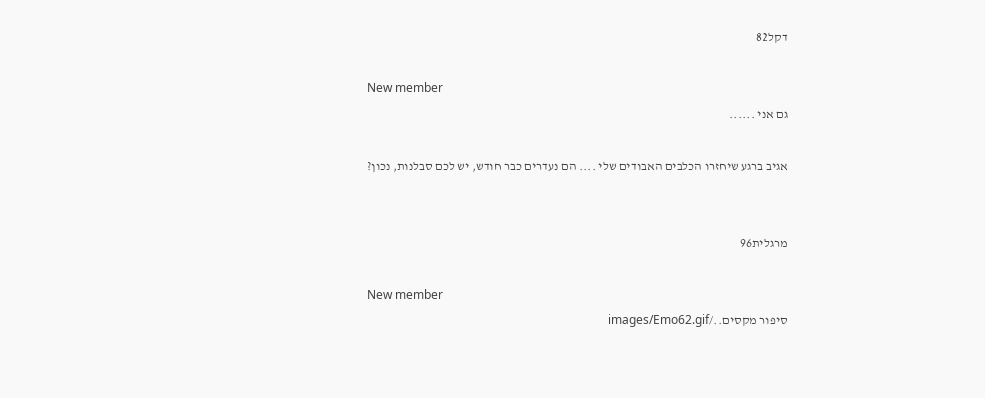דקל82

New member
גם אני ......

אגיב ברגע שיחזרו הכלבים האבודים שלי .... הם נעדרים כבר חודש, יש לכם סבלנות, נכון?


מרגלית96

New member
סיפור מקסים../images/Emo62.gif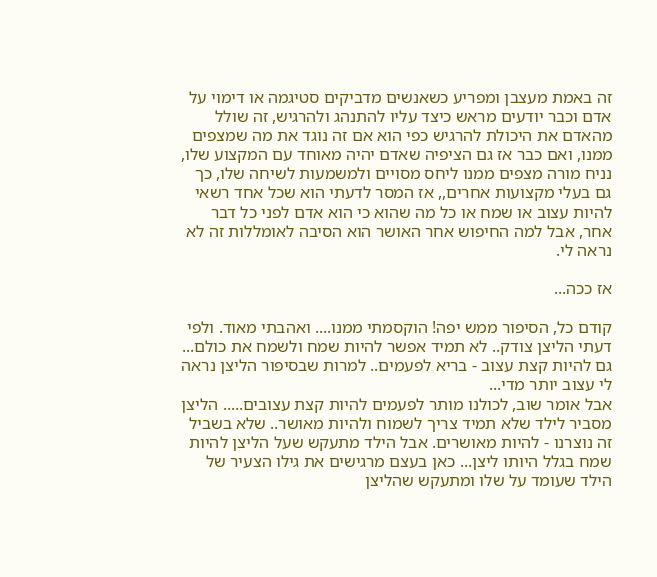זה באמת מעצבן ומפריע כשאנשים מדביקים סטיגמה או דימוי על אדם וכבר יודעים מראש כיצד עליו להתנהג ולהרגיש, זה שולל מהאדם את היכולת להרגיש כפי הוא אם זה נוגד את מה שמצפים ממנו, ואם כבר אז גם הציפיה שאדם יהיה מאוחד עם המקצוע שלו, נניח מורה מצפים ממנו ליחס מסויים ולמשמעות לשיחה שלו, כך גם בעלי מקצועות אחרים,, אז המסר לדעתי הוא שכל אחד רשאי להיות עצוב או שמח או כל מה שהוא כי הוא אדם לפני כל דבר אחר, אבל למה החיפוש אחר האושר הוא הסיבה לאומללות זה לא נראה לי.

אז ככה...

קודם כל, הסיפור ממש יפה! הוקסמתי ממנו.... ואהבתי מאוד. ולפי דעתי הליצן צודק.. לא תמיד אפשר להיות שמח ולשמח את כולם... גם להיות קצת עצוב - בריא לפעמים.. למרות שבסיפור הליצן נראה לי עצוב יותר מדי...
אבל אומר שוב, לכולנו מותר לפעמים להיות קצת עצובים..... הליצן מסביר לילד שלא תמיד צריך לשמוח ולהיות מאושר.. שלא בשביל זה נוצרנו - להיות מאושרים. אבל הילד מתעקש שעל הליצן להיות שמח בגלל היותו ליצן... כאן בעצם מרגישים את גילו הצעיר של הילד שעומד על שלו ומתעקש שהליצן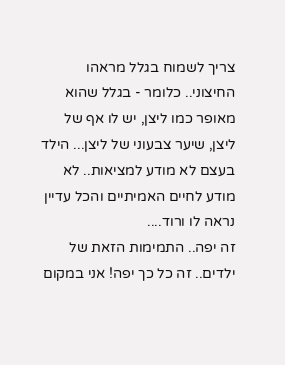צריך לשמוח בגלל מראהו החיצוני.. כלומר - בגלל שהוא מאופר כמו ליצן, יש לו אף של ליצן, שיער צבעוני של ליצן... הילד בעצם לא מודע למציאות.. לא מודע לחיים האמיתיים והכל עדיין נראה לו ורוד....
זה יפה.. התמימות הזאת של ילדים.. זה כל כך יפה! אני במקום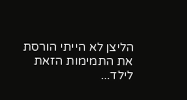הליצן לא הייתי הורסת את התמימות הזאת לילד...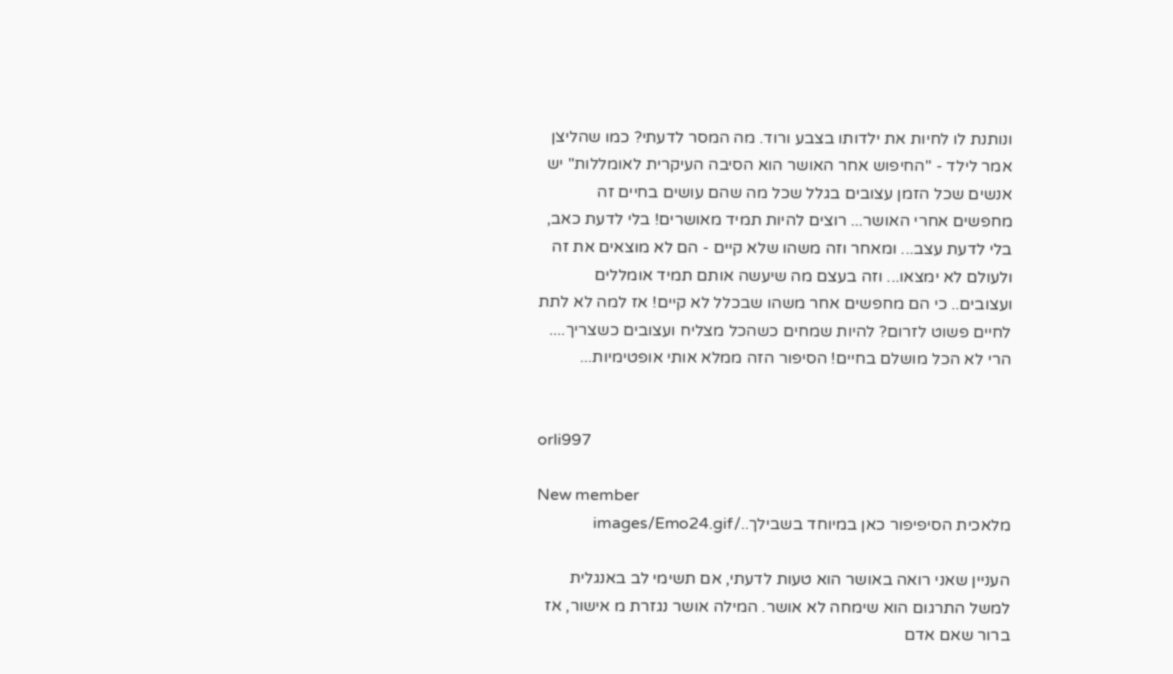ונותנת לו לחיות את ילדותו בצבע ורוד. מה המסר לדעתי? כמו שהליצן אמר לילד - "החיפוש אחר האושר הוא הסיבה העיקרית לאומללות" יש אנשים שכל הזמן עצובים בגלל שכל מה שהם עושים בחיים זה מחפשים אחרי האושר... רוצים להיות תמיד מאושרים! בלי לדעת כאב, בלי לדעת עצב... ומאחר וזה משהו שלא קיים - הם לא מוצאים את זה ולעולם לא ימצאו... וזה בעצם מה שיעשה אותם תמיד אומללים ועצובים.. כי הם מחפשים אחר משהו שבכלל לא קיים! אז למה לא לתת לחיים פשוט לזרום? להיות שמחים כשהכל מצליח ועצובים כשצריך.... הרי לא הכל מושלם בחיים! הסיפור הזה ממלא אותי אופטימיות...


orli997

New member
מלאכית הסיפיפור כאן במיוחד בשבילך../images/Emo24.gif

העניין שאני רואה באושר הוא טעות לדעתי, אם תשימי לב באנגלית למשל התרגום הוא שימחה לא אושר. המילה אושר נגזרת מ אישור, אז ברור שאם אדם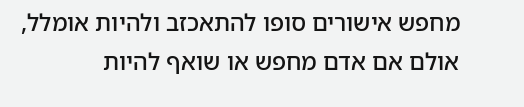מחפש אישורים סופו להתאכזב ולהיות אומלל, אולם אם אדם מחפש או שואף להיות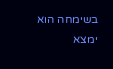בשימחה הוא ימצא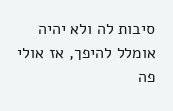סיבות לה ולא יהיה אומלל להיפך, אז אולי פה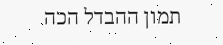תמון ההבדל הכה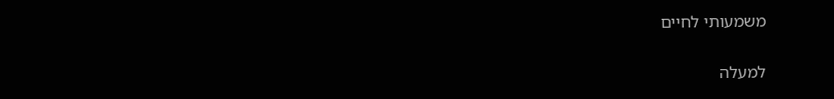משמעותי לחיים

למעלה